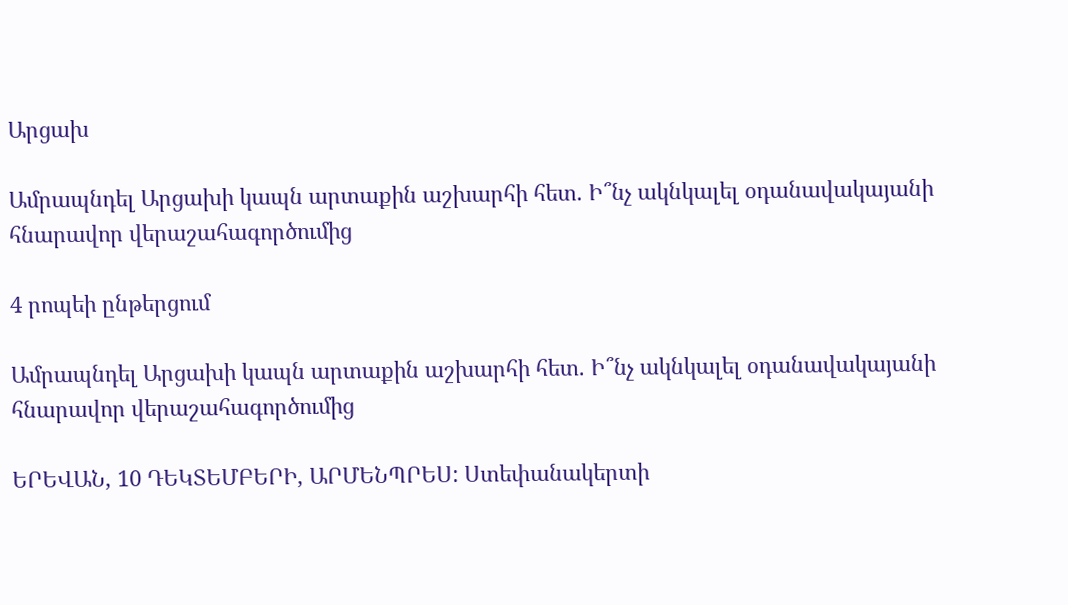Արցախ

Ամրապնդել Արցախի կապն արտաքին աշխարհի հետ. Ի՞նչ ակնկալել օդանավակայանի հնարավոր վերաշահագործումից

4 րոպեի ընթերցում

Ամրապնդել Արցախի կապն արտաքին աշխարհի հետ. Ի՞նչ ակնկալել օդանավակայանի հնարավոր վերաշահագործումից

ԵՐԵՎԱՆ, 10 ԴԵԿՏԵՄԲԵՐԻ, ԱՐՄԵՆՊՐԵՍ: Ստեփանակերտի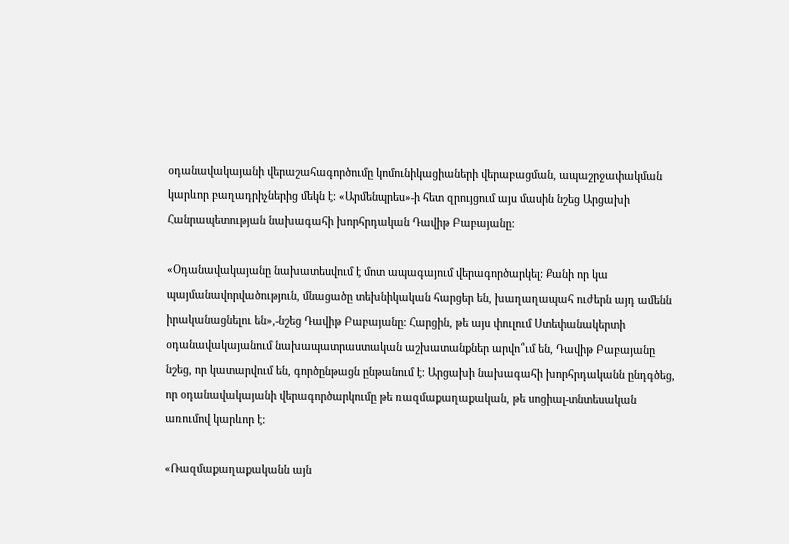օդանավակայանի վերաշահագործումը կոմունիկացիաների վերաբացման, ապաշրջափակման կարևոր բաղադրիչներից մեկն է: «Արմենպրես»-ի հետ զրույցում այս մասին նշեց Արցախի Հանրապետության նախագահի խորհրդական Դավիթ Բաբայանը:

«Օդանավակայանը նախատեսվում է մոտ ապագայում վերագործարկել: Քանի որ կա պայմանավորվածություն, մնացածը տեխնիկական հարցեր են, խաղաղապահ ուժերն այդ ամենն իրականացնելու են»,-նշեց Դավիթ Բաբայանը: Հարցին, թե այս փուլում Ստեփանակերտի օդանավակայանում նախապատրաստական աշխատանքներ արվո՞ւմ են, Դավիթ Բաբայանը նշեց, որ կատարվում են, գործընթացն ընթանում է: Արցախի նախագահի խորհրդականն ընդգծեց, որ օդանավակայանի վերագործարկումը թե ռազմաքաղաքական, թե սոցիալ-տնտեսական առումով կարևոր է:

«Ռազմաքաղաքականն այն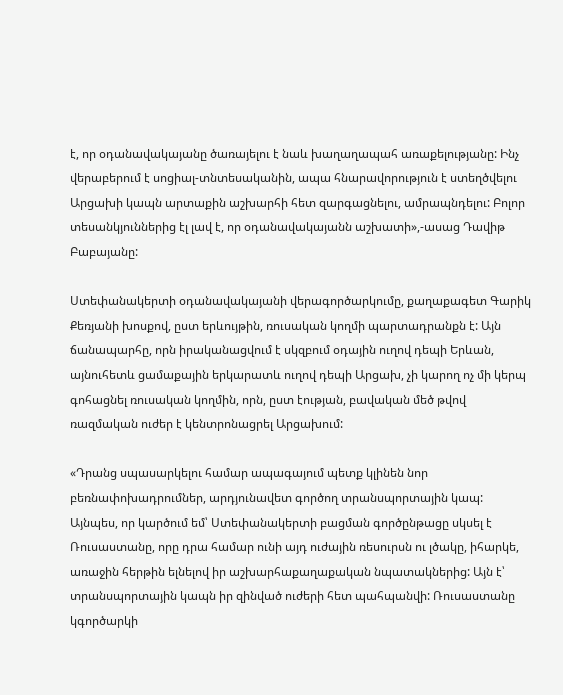է, որ օդանավակայանը ծառայելու է նաև խաղաղապահ առաքելությանը: Ինչ վերաբերում է սոցիալ-տնտեսականին, ապա հնարավորություն է ստեղծվելու Արցախի կապն արտաքին աշխարհի հետ զարգացնելու, ամրապնդելու: Բոլոր տեսանկյուններից էլ լավ է, որ օդանավակայանն աշխատի»,-ասաց Դավիթ Բաբայանը:

Ստեփանակերտի օդանավակայանի վերագործարկումը, քաղաքագետ Գարիկ Քեռյանի խոսքով, ըստ երևույթին, ռուսական կողմի պարտադրանքն է: Այն ճանապարհը, որն իրականացվում է սկզբում օդային ուղով դեպի Երևան, այնուհետև ցամաքային երկարատև ուղով դեպի Արցախ, չի կարող ոչ մի կերպ գոհացնել ռուսական կողմին, որն, ըստ էության, բավական մեծ թվով ռազմական ուժեր է կենտրոնացրել Արցախում:

«Դրանց սպասարկելու համար ապագայում պետք կլինեն նոր բեռնափոխադրումներ, արդյունավետ գործող տրանսպորտային կապ: Այնպես, որ կարծում եմ՝ Ստեփանակերտի բացման գործընթացը սկսել է Ռուսաստանը, որը դրա համար ունի այդ ուժային ռեսուրսն ու լծակը, իհարկե, առաջին հերթին ելնելով իր աշխարհաքաղաքական նպատակներից: Այն է՝ տրանսպորտային կապն իր զինված ուժերի հետ պահպանվի: Ռուսաստանը կգործարկի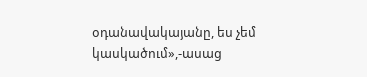օդանավակայանը, ես չեմ կասկածում»,-ասաց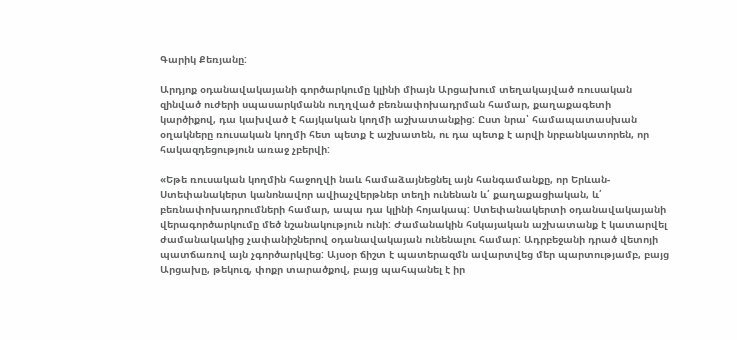Գարիկ Քեռյանը:

Արդյոք օդանավակայանի գործարկումը կլինի միայն Արցախում տեղակայված ռուսական զինված ուժերի սպասարկմանն ուղղված բեռնափոխադրման համար, քաղաքագետի կարծիքով, դա կախված է հայկական կողմի աշխատանքից: Ըստ նրա՝ համապատասխան օղակները ռուսական կողմի հետ պետք է աշխատեն, ու դա պետք է արվի նրբանկատորեն, որ հակազդեցություն առաջ չբերվի:

«Եթե ռուսական կողմին հաջողվի նաև համաձայնեցնել այն հանգամանքը, որ Երևան- Ստեփանակերտ կանոնավոր ավիաչվերթներ տեղի ունենան և՛ քաղաքացիական, և՛ բեռնափոխադրումների համար, ապա դա կլինի հոյակապ: Ստեփանակերտի օդանավակայանի վերագործարկումը մեծ նշանակություն ունի: Ժամանակին հսկայական աշխատանք է կատարվել ժամանակակից չափանիշներով օդանավակայան ունենալու համար: Ադրբեջանի դրած վետոյի պատճառով այն չգործարկվեց: Այսօր ճիշտ է պատերազմն ավարտվեց մեր պարտությամբ, բայց Արցախը, թեկուզ, փոքր տարածքով, բայց պահպանել է իր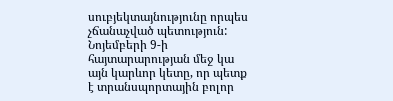սուբյեկտայնությունը որպես չճանաչված պետություն: Նոյեմբերի 9-ի հայտարարության մեջ կա այն կարևոր կետը, որ պետք է տրանսպորտային բոլոր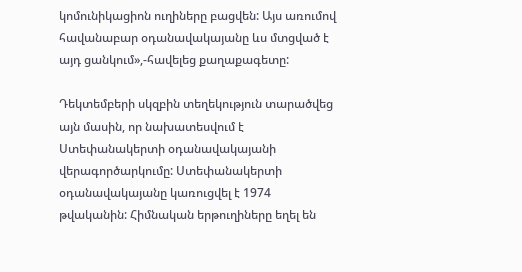կոմունիկացիոն ուղիները բացվեն: Այս առումով հավանաբար օդանավակայանը ևս մտցված է այդ ցանկում»,-հավելեց քաղաքագետը:

Դեկտեմբերի սկզբին տեղեկություն տարածվեց այն մասին, որ նախատեսվում է Ստեփանակերտի օդանավակայանի վերագործարկումը: Ստեփանակերտի օդանավակայանը կառուցվել է 1974 թվականին: Հիմնական երթուղիները եղել են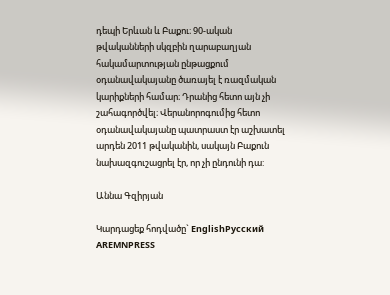դեպի Երևան և Բաքու։ 90-ական թվականների սկզբին ղարաբաղյան հակամարտության ընթացքում օդանավակայանը ծառայել է ռազմական կարիքների համար։ Դրանից հետո այն չի շահագործվել։ Վերանորոգումից հետո օդանավակայանը պատրաստ էր աշխատել արդեն 2011 թվականին, սակայն Բաքուն նախազգուշացրել էր, որ չի ընդունի դա:

Աննա Գզիրյան

Կարդացեք հոդվածը` EnglishРусский
AREMNPRESS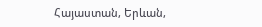Հայաստան, Երևան,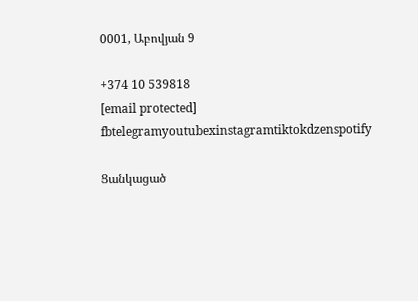0001, Աբովյան 9

+374 10 539818
[email protected]
fbtelegramyoutubexinstagramtiktokdzenspotify

Ցանկացած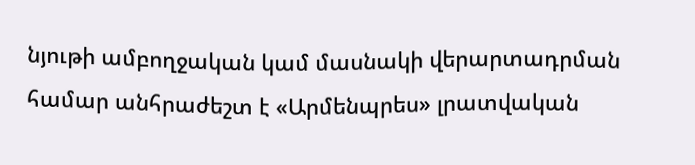նյութի ամբողջական կամ մասնակի վերարտադրման համար անհրաժեշտ է «Արմենպրես» լրատվական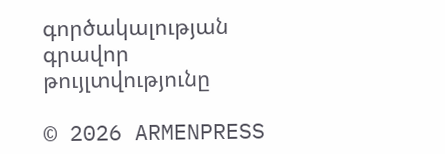գործակալության գրավոր թույլտվությունը

© 2026 ARMENPRESS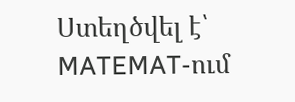Ստեղծվել է՝ MATEMAT-ում